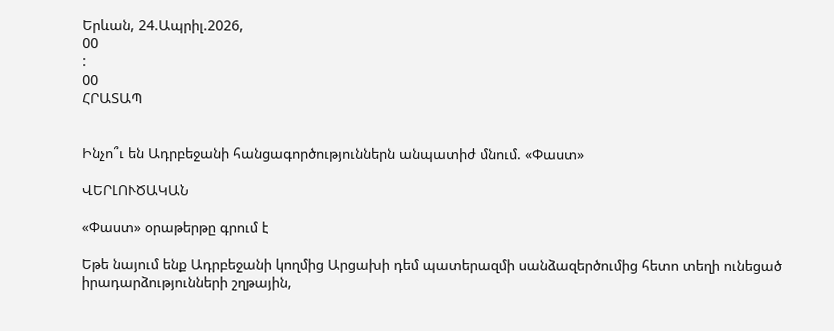Երևան, 24.Ապրիլ.2026,
00
:
00
ՀՐԱՏԱՊ


Ինչո՞ւ են Ադրբեջանի հանցագործություններն անպատիժ մնում. «Փաստ»

ՎԵՐԼՈՒԾԱԿԱՆ

«Փաստ» օրաթերթը գրում է

Եթե նայում ենք Ադրբեջանի կողմից Արցախի դեմ պատերազմի սանձազերծումից հետո տեղի ունեցած իրադարձությունների շղթային,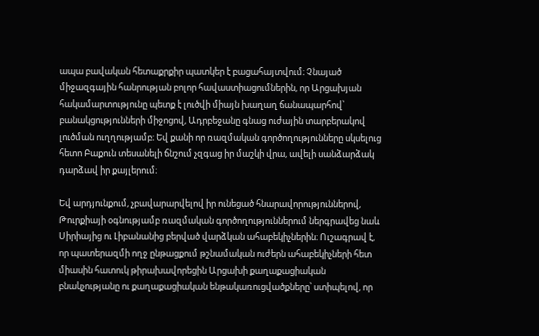ապա բավական հետաքրքիր պատկեր է բացահայտվում։ Չնայած միջազգային հանրության բոլոր հավաստիացումներին, որ Արցախյան հակամարտությունը պետք է լուծվի միայն խաղաղ ճանապարհով՝ բանակցությունների միջոցով, Ադրբեջանը գնաց ուժային տարբերակով լուծման ուղղությամբ։ Եվ քանի որ ռազմական գործողությունները սկսելուց հետո Բաքուն տեսանելի ճնշում չզգաց իր մաշկի վրա, ավելի սանձարձակ դարձավ իր քայլերում։

Եվ արդյունքում, չբավարարվելով իր ունեցած հնարավորություններով, Թուրքիայի օգնությամբ ռազմական գործողություններում ներգրավեց նաև Սիրիայից ու Լիբանանից բերված վարձկան ահաբեկիչներին։ Ուշագրավ է, որ պատերազմի ողջ ընթացքում թշնամական ուժերն ահաբեկիչների հետ միասին հատուկ թիրախավորեցին Արցախի քաղաքացիական բնակչությանը ու քաղաքացիական ենթակառուցվածքները՝ ստիպելով, որ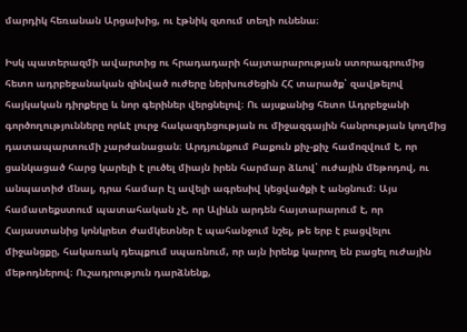մարդիկ հեռանան Արցախից, ու էթնիկ զտում տեղի ունենա։

Իսկ պատերազմի ավարտից ու հրադադարի հայտարարության ստորագրումից հետո ադրբեջանական զինված ուժերը ներխուժեցին ՀՀ տարածք՝ զավթելով հայկական դիրքերը և նոր գերիներ վերցնելով։ Ու այսքանից հետո Ադրբեջանի գործողությունները որևէ լուրջ հակազդեցության ու միջազգային հանրության կողմից դատապարտումի չարժանացան։ Արդյունքում Բաքուն քիչ-քիչ համոզվում է, որ ցանկացած հարց կարելի է լուծել միայն իրեն հարմար ձևով՝ ուժային մեթոդով, ու անպատիժ մնալ, դրա համար էլ ավելի ագրեսիվ կեցվածքի է անցնում։ Այս համատեքստում պատահական չէ, որ Ալիևն արդեն հայտարարում է, որ Հայաստանից կոնկրետ ժամկետներ է պահանջում նշել, թե երբ է բացվելու միջանցքը, հակառակ դեպքում սպառնում, որ այն իրենք կարող են բացել ուժային մեթոդներով։ Ուշադրություն դարձնենք,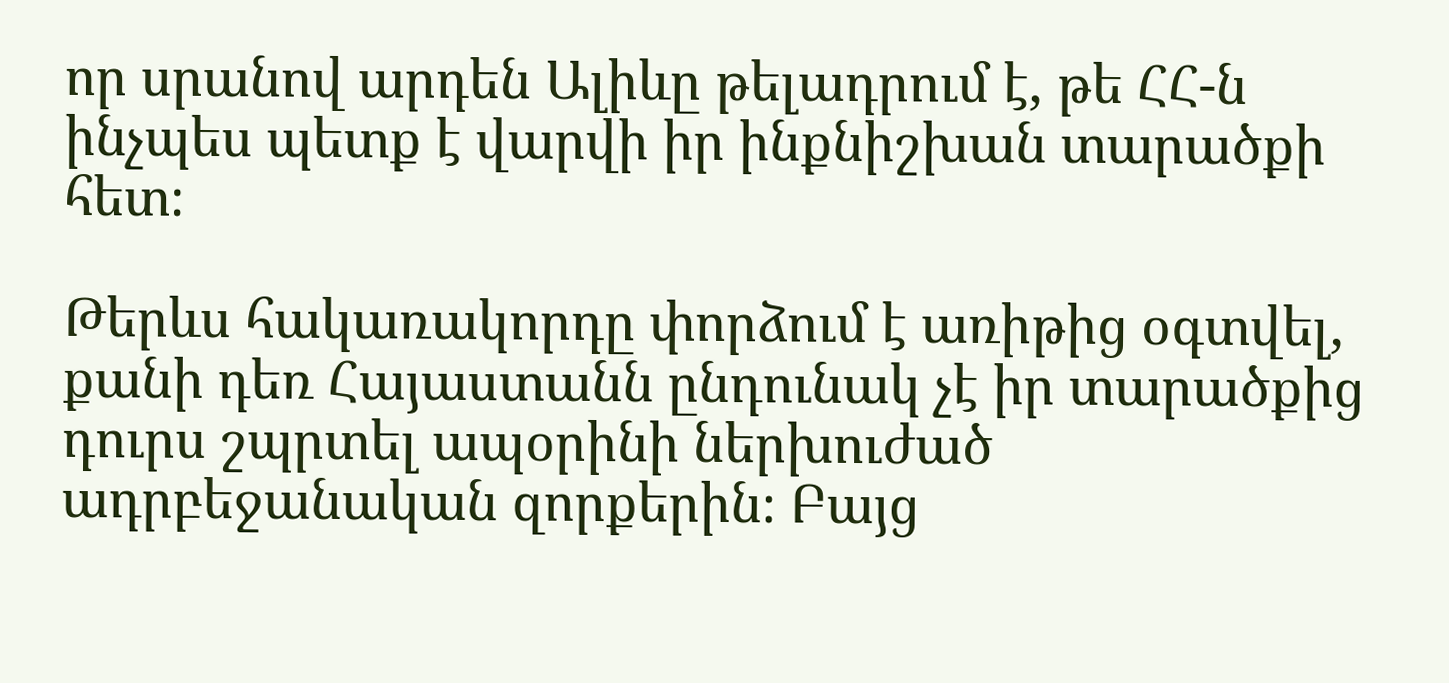որ սրանով արդեն Ալիևը թելադրում է, թե ՀՀ-ն ինչպես պետք է վարվի իր ինքնիշխան տարածքի հետ։

Թերևս հակառակորդը փորձում է առիթից օգտվել, քանի դեռ Հայաստանն ընդունակ չէ իր տարածքից դուրս շպրտել ապօրինի ներխուժած ադրբեջանական զորքերին։ Բայց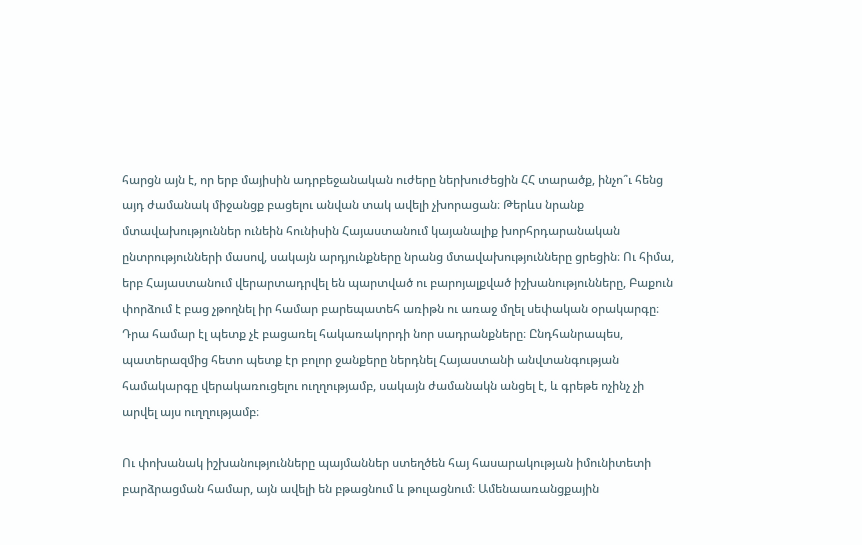հարցն այն է, որ երբ մայիսին ադրբեջանական ուժերը ներխուժեցին ՀՀ տարածք, ինչո՞ւ հենց այդ ժամանակ միջանցք բացելու անվան տակ ավելի չխորացան։ Թերևս նրանք մտավախություններ ունեին հունիսին Հայաստանում կայանալիք խորհրդարանական ընտրությունների մասով, սակայն արդյունքները նրանց մտավախությունները ցրեցին։ Ու հիմա, երբ Հայաստանում վերարտադրվել են պարտված ու բարոյալքված իշխանությունները, Բաքուն փորձում է բաց չթողնել իր համար բարեպատեհ առիթն ու առաջ մղել սեփական օրակարգը։ Դրա համար էլ պետք չէ բացառել հակառակորդի նոր սադրանքները։ Ընդհանրապես, պատերազմից հետո պետք էր բոլոր ջանքերը ներդնել Հայաստանի անվտանգության համակարգը վերակառուցելու ուղղությամբ, սակայն ժամանակն անցել է, և գրեթե ոչինչ չի արվել այս ուղղությամբ։

Ու փոխանակ իշխանությունները պայմաններ ստեղծեն հայ հասարակության իմունիտետի բարձրացման համար, այն ավելի են բթացնում և թուլացնում։ Ամենաառանցքային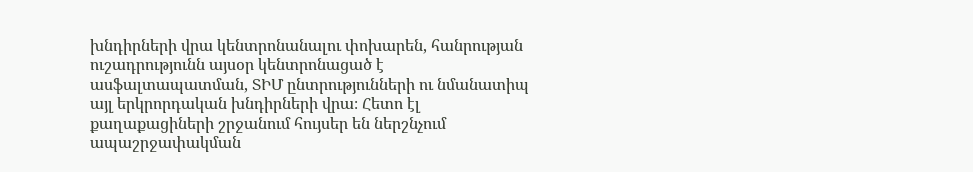խնդիրների վրա կենտրոնանալու փոխարեն, հանրության ուշադրությունն այսօր կենտրոնացած է ասֆալտապատման, ՏԻՄ ընտրությունների ու նմանատիպ այլ երկրորդական խնդիրների վրա։ Հետո էլ քաղաքացիների շրջանում հույսեր են ներշնչում ապաշրջափակման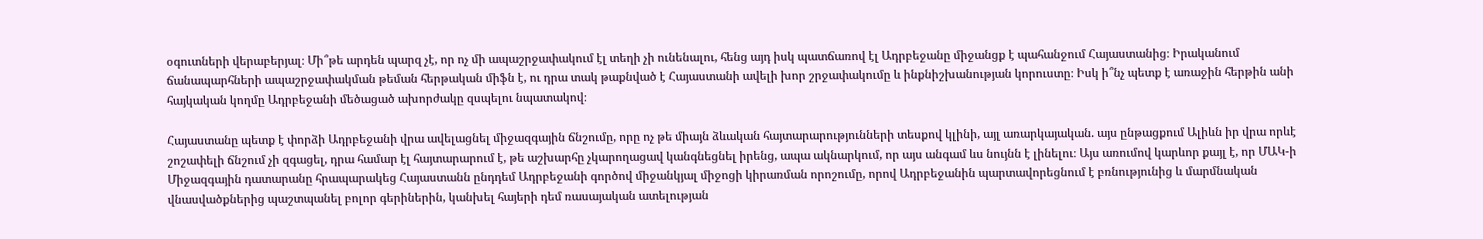օգուտների վերաբերյալ։ Մի՞թե արդեն պարզ չէ, որ ոչ մի ապաշրջափակում էլ տեղի չի ունենալու, հենց այդ իսկ պատճառով էլ Ադրբեջանը միջանցք է պահանջում Հայաստանից։ Իրականում ճանապարհների ապաշրջափակման թեման հերթական միֆն է, ու դրա տակ թաքնված է Հայաստանի ավելի խոր շրջափակումը և ինքնիշխանության կորուստը։ Իսկ ի՞նչ պետք է առաջին հերթին անի հայկական կողմը Ադրբեջանի մեծացած ախորժակը զսպելու նպատակով։

Հայաստանը պետք է փորձի Ադրբեջանի վրա ավելացնել միջազգային ճնշումը, որը ոչ թե միայն ձևական հայտարարությունների տեսքով կլինի, այլ առարկայական. այս ընթացքում Ալիևն իր վրա որևէ շոշափելի ճնշում չի զգացել, դրա համար էլ հայտարարում է, թե աշխարհը չկարողացավ կանգնեցնել իրենց, ապա ակնարկում, որ այս անգամ ևս նույնն է լինելու։ Այս առումով կարևոր քայլ է, որ ՄԱԿ-ի Միջազգային դատարանը հրապարակեց Հայաստանն ընդդեմ Ադրբեջանի գործով միջանկյալ միջոցի կիրառման որոշումը, որով Ադրբեջանին պարտավորեցնում է բռնությունից և մարմնական վնասվածքներից պաշտպանել բոլոր գերիներին, կանխել հայերի դեմ ռասայական ատելության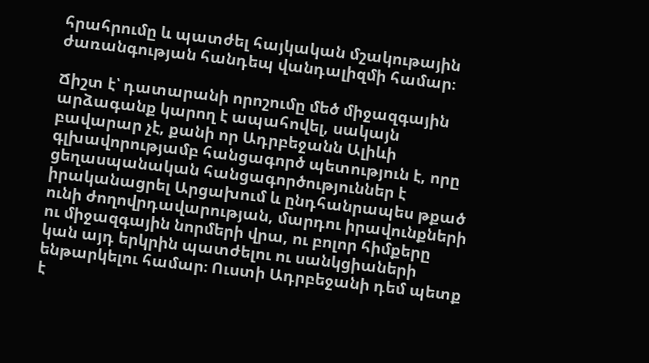հրահրումը և պատժել հայկական մշակութային ժառանգության հանդեպ վանդալիզմի համար։

Ճիշտ է՝ դատարանի որոշումը մեծ միջազգային արձագանք կարող է ապահովել, սակայն բավարար չէ, քանի որ Ադրբեջանն Ալիևի գլխավորությամբ հանցագործ պետություն է, որը ցեղասպանական հանցագործություններ է իրականացրել Արցախում և ընդհանրապես թքած ունի ժողովրդավարության, մարդու իրավունքների ու միջազգային նորմերի վրա, ու բոլոր հիմքերը կան այդ երկրին պատժելու ու սանկցիաների ենթարկելու համար։ Ուստի Ադրբեջանի դեմ պետք է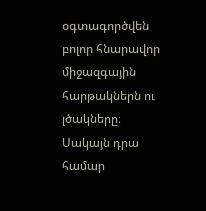օգտագործվեն բոլոր հնարավոր միջազգային հարթակներն ու լծակները։ Սակայն դրա համար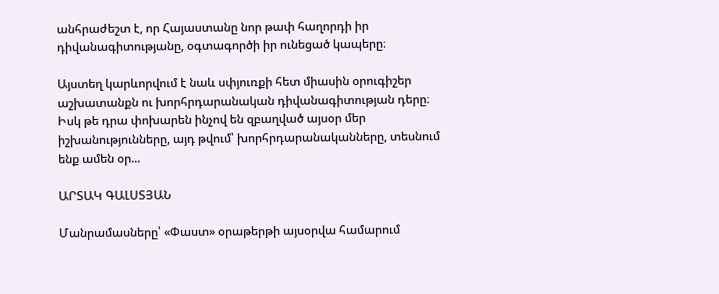անհրաժեշտ է, որ Հայաստանը նոր թափ հաղորդի իր դիվանագիտությանը, օգտագործի իր ունեցած կապերը։

Այստեղ կարևորվում է նաև սփյուռքի հետ միասին օրուգիշեր աշխատանքն ու խորհրդարանական դիվանագիտության դերը։ Իսկ թե դրա փոխարեն ինչով են զբաղված այսօր մեր իշխանությունները, այդ թվում՝ խորհրդարանականները, տեսնում ենք ամեն օր...

ԱՐՏԱԿ ԳԱԼՍՏՅԱՆ

Մանրամասները՝ «Փաստ» օրաթերթի այսօրվա համարում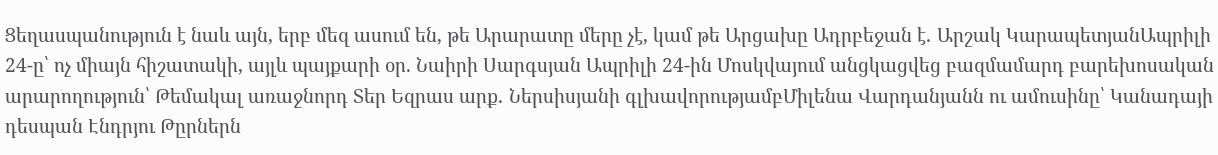Ցեղասպանություն է նաև այն, երբ մեզ ասում են, թե Արարատը մերը չէ, կամ թե Արցախը Ադրբեջան է․ Արշակ ԿարապետյանԱպրիլի 24-ը՝ ոչ միայն հիշատակի, այլև պայքարի օր. Նաիրի Սարգսյան Ապրիլի 24-ին Մոսկվայում անցկացվեց բազմամարդ բարեխոսական արարողություն՝ Թեմակալ առաջնորդ Տեր Եզրաս արք․ Ներսիսյանի գլխավորությամբՄիլենա Վարդանյանն ու ամուսինը՝ Կանադայի դեսպան Էնդրյու Թըրներն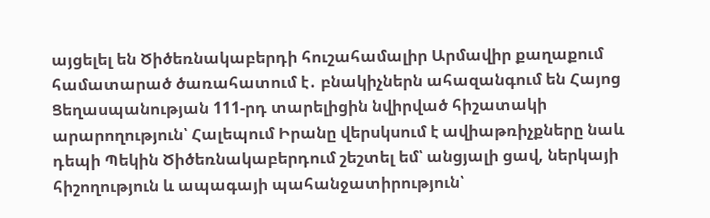այցելել են Ծիծեռնակաբերդի հուշահամալիր Արմավիր քաղաքում համատարած ծառահատում է․ բնակիչներն ահազանգում են Հայոց Ցեղասպանության 111-րդ տարելիցին նվիրված հիշատակի արարողություն՝ Հալեպում Իրանը վերսկսում է ավիաթռիչքները նաև դեպի Պեկին Ծիծեռնակաբերդում շեշտել եմ՝ անցյալի ցավ, ներկայի հիշողություն և ապագայի պահանջատիրություն՝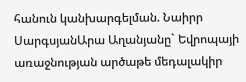հանուն կանխարգելման. Նաիրր ՍարգսյանԱրա Աղանյանը` Եվրոպայի առաջնության արծաթե մեդալակիր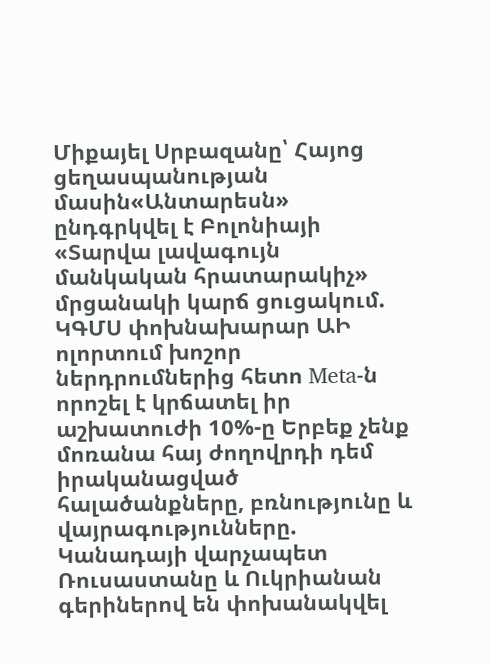Միքայել Սրբազանը՝ Հայոց ցեղասպանության մասին«Անտարեսն» ընդգրկվել է Բոլոնիայի «Տարվա լավագույն մանկական հրատարակիչ» մրցանակի կարճ ցուցակում. ԿԳՄՍ փոխնախարար ԱԻ ոլորտում խոշոր ներդրումներից հետո Meta-ն որոշել է կրճատել իր աշխատուժի 10%-ը Երբեք չենք մոռանա հայ ժողովրդի դեմ իրականացված հալածանքները, բռնությունը և վայրագությունները. Կանադայի վարչապետ Ռուսաստանը և Ուկրիանան գերիներով են փոխանակվել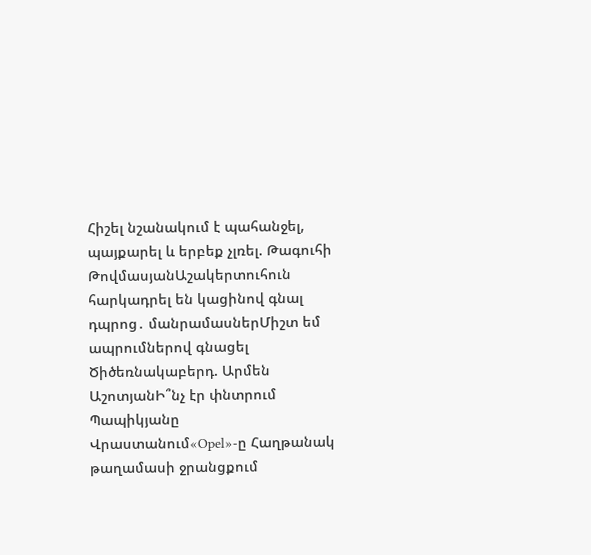Հիշել նշանակում է պահանջել, պայքարել և երբեք չլռել. Թագուհի ԹովմասյանԱշակերտուհուն հարկադրել են կացինով գնալ դպրոց․ մանրամասներՄիշտ եմ ապրումներով գնացել Ծիծեռնակաբերդ. Արմեն ԱշոտյանԻ՞նչ էր փնտրում Պապիկյանը Վրաստանում«Opel»-ը Հաղթանակ թաղամասի ջրանցքում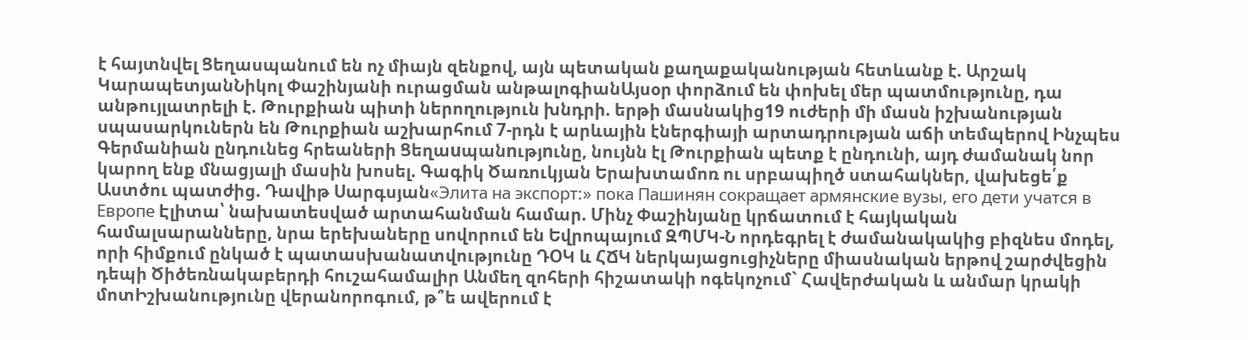է հայտնվել Ցեղասպանում են ոչ միայն զենքով, այն պետական քաղաքականության հետևանք է. Արշակ ԿարապետյանՆիկոլ Փաշինյանի ուրացման անթալոգիանԱյսօր փորձում են փոխել մեր պատմությունը, դա անթույլատրելի է. Թուրքիան պիտի ներողություն խնդրի. երթի մասնակից19 ուժերի մի մասն իշխանության սպասարկուներն են Թուրքիան աշխարհում 7-րդն է արևային էներգիայի արտադրության աճի տեմպերով Ինչպես Գերմանիան ընդունեց հրեաների Ցեղաuպանnւթյnւնը, նույնն էլ Թուրքիան պետք է ընդունի, այդ ժամանակ նոր կարող ենք մնացյալի մասին խոսել. Գագիկ Ծառուկյան Երախտամոռ ու սրբապիղծ ստահակներ, վախեցե՛ք Աստծու պատժից. Դավիթ Սարգսյան«Элита на экспорт:» пока Пашинян сокращает армянские вузы, его дети учатся в Европе Էլիտա՝ նախատեսված արտահանման համար. Մինչ Փաշինյանը կրճատում է հայկական համալսարանները, նրա երեխաները սովորում են Եվրոպայում ԶՊՄԿ-Ն որդեգրել է ժամանակակից բիզնես մոդել, որի հիմքում ընկած է պատասխանատվությունը ԴՕԿ և ՀՃԿ ներկայացուցիչները միասնական երթով շարժվեցին դեպի Ծիծեռնակաբերդի հուշահամալիր Անմեղ զոհերի հիշատակի ոգեկոչում` Հավերժական և անմար կրակի մոտԻշխանությունը վերանորոգում, թ՞ե ավերում է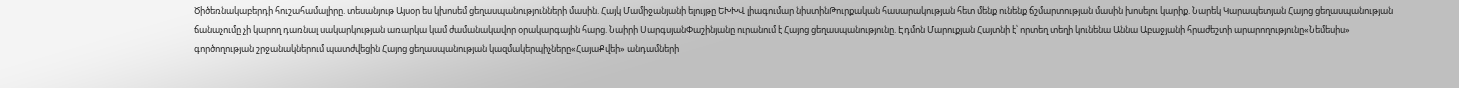Ծիծեռնակաբերդի հուշահամալիրը. տեսանյութ Այսօր ես կխոսեմ ցեղասպանությունների մասին. Հայկ Մամիջանյանի ելույթը ԵԽԽՎ լիագումար նիստինԹուրքական հասարակության հետ մենք ունենք ճշմարտության մասին խոսելու կարիք. Նարեկ Կարապետյան Հայոց ցեղասպանության ճանաչումը չի կարող դառնալ սակարկության առարկա կամ ժամանակավոր օրակարգային հարց. Նաիրի ՍարգսյանՓաշինյանը ուրանում է Հայոց ցեղասպանությունը. Էդմոն Մարուքյան Հայտնի է՝ որտեղ տեղի կունենա Աննա Աբաջյանի հրաժեշտի արարողությունը«Նեմեսիս» գործողության շրջանակներում պատժվեցին Հայոց ցեղասպանության կազմակերպիչները«ՀայաՔվեի» անդամների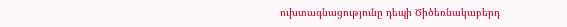ուխտագնացությունը դեպի Ծիծեռնակաբերդ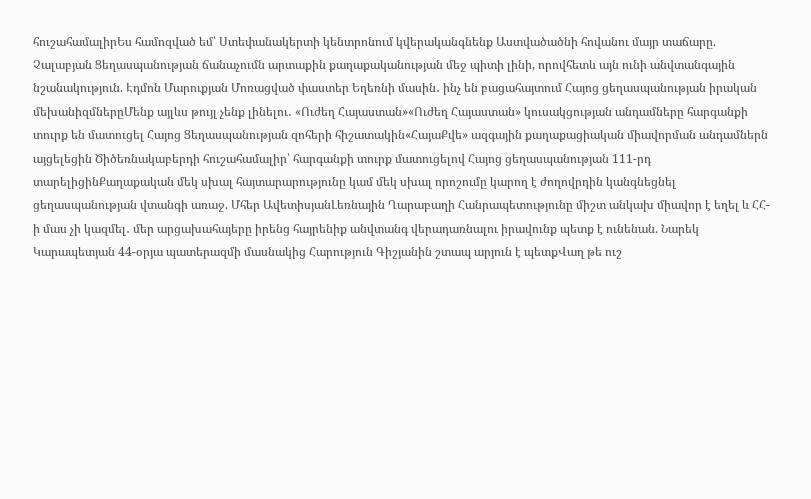հուշահամալիրԵս համոզված եմ՝ Ստեփանակերտի կենտրոնում կվերականգնենք Աստվածածնի հովանու մայր տաճարը. Չալաբյան Ցեղասպանության ճանաչումն արտաքին քաղաքականության մեջ պիտի լինի, որովհետև այն ունի անվտանգային նշանակություն. Էդմոն Մարուքյան Մոռացված փաստեր Եղեռնի մասին․ ինչ են բացահայտում Հայոց ցեղասպանության իրական մեխանիզմներըՄենք այլևս թույլ չենք լինելու․ «Ուժեղ Հայաստան»«Ուժեղ Հայաստան» կուսակցության անդամները հարգանքի տուրք են մատուցել Հայոց Ցեղասպանության զոհերի հիշատակին«ՀայաՔվե» ազգային քաղաքացիական միավորման անդամներն այցելեցին Ծիծեռնակաբերդի հուշահամալիր՝ հարգանքի տուրք մատուցելով Հայոց ցեղասպանության 111-րդ տարելիցինՔաղաքական մեկ սխալ հայտարարությունը կամ մեկ սխալ որոշումը կարող է ժողովրդին կանգնեցնել ցեղասպանության վտանգի առաջ. Մհեր ԱվետիսյանԼեռնային Ղարաբաղի Հանրապետությունը միշտ անկախ միավոր է եղել և ՀՀ-ի մաս չի կազմել․ մեր արցախահայերը իրենց հայրենիք անվտանգ վերադառնալու իրավունք պետք է ունենան. Նարեկ Կարապետյան 44-օրյա պատերազմի մասնակից Հարություն Գիշյանին շտապ արյուն է պետքՎաղ թե ուշ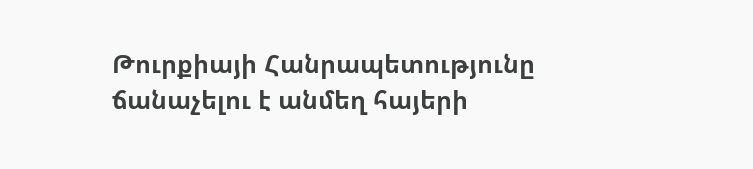Թուրքիայի Հանրապետությունը ճանաչելու է անմեղ հայերի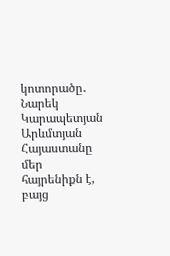կոտորածը․ Նարեկ Կարապետյան Արևմտյան Հայաստանը մեր հայրենիքն է, բայց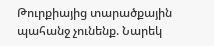Թուրքիայից տարածքային պահանջ չունենք. Նարեկ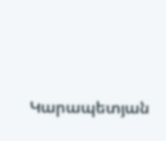Կարապետյան